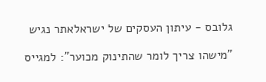גלובס - עיתון העסקים של ישראלאתר נגיש

"מישהו צריך לומר שהתינוק מכוער": למגייס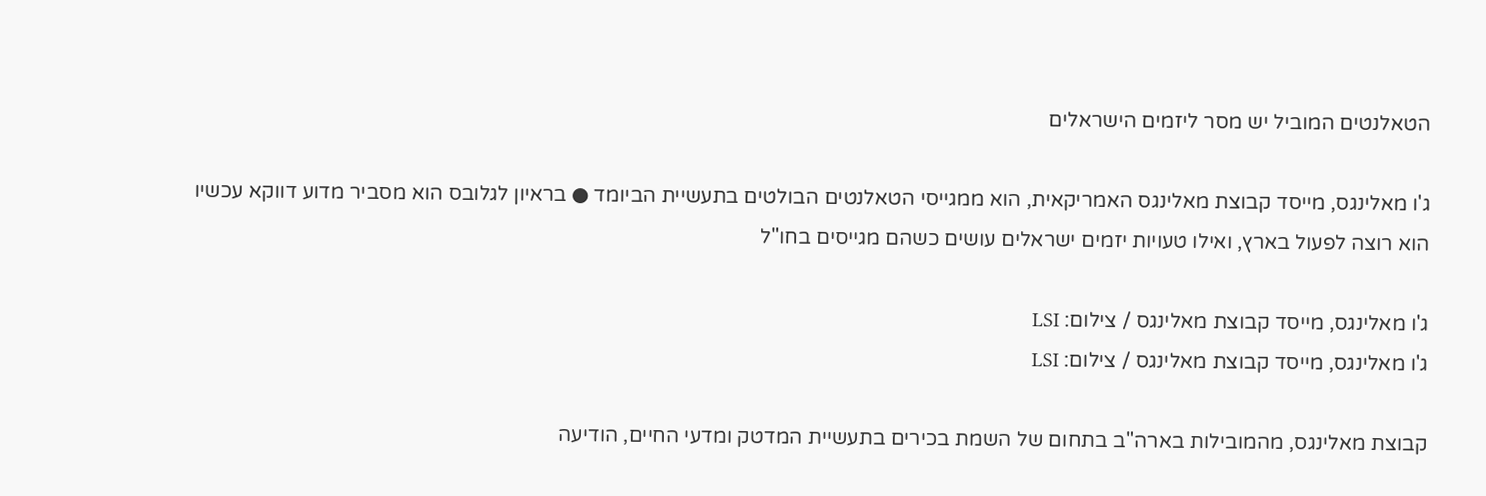הטאלנטים המוביל יש מסר ליזמים הישראלים

ג'ו מאלינגס, מייסד קבוצת מאלינגס האמריקאית, הוא ממגייסי הטאלנטים הבולטים בתעשיית הביומד ● בראיון לגלובס הוא מסביר מדוע דווקא עכשיו הוא רוצה לפעול בארץ, ואילו טעויות יזמים ישראלים עושים כשהם מגייסים בחו"ל

ג'ו מאלינגס, מייסד קבוצת מאלינגס / צילום: LSI
ג'ו מאלינגס, מייסד קבוצת מאלינגס / צילום: LSI

קבוצת מאלינגס, מהמובילות בארה"ב בתחום של השמת בכירים בתעשיית המדטק ומדעי החיים, הודיעה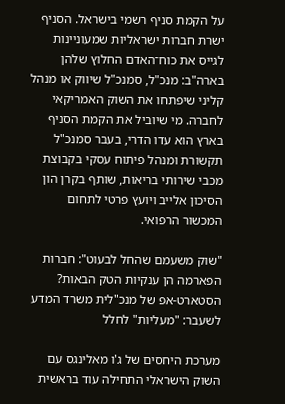על הקמת סניף רשמי בישראל. הסניף ישרת חברות ישראליות שמעוניינות לגייס את כוח־האדם החלוץ שלהן בארה"ב: מנכ"ל, סמנכ"ל שיווק או מנהל קליני שיפתחו את השוק האמריקאי לחברה. מי שיוביל את הקמת הסניף בארץ הוא עדו הדרי, בעבר סמנכ"ל תקשורת ומנהל פיתוח עסקי בקבוצת מכבי שירותי בריאות, שותף בקרן הון הסיכון אלייב ויועץ פרטי לתחום המכשור הרפואי.

"שוק משעמם שהחל לבעוט": חברות הפארמה הן ענקיות הטק הבאות?
הסטארט-אפ של מנכ"לית משרד המדע לשעבר: "מעליות" לחלל

מערכת היחסים של ג'ו מאלינגס עם השוק הישראלי התחילה עוד בראשית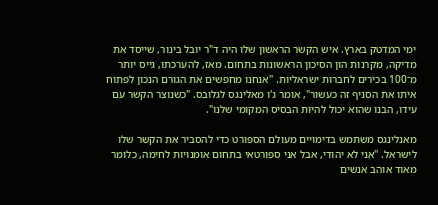ימי המדטק בארץ. איש הקשר הראשון שלו היה ד"ר יובל בינור, שייסד את מדיקה, מקרנות הון הסיכון הראשונות בתחום. מאז, להערכתו, גייס יותר מ־100 בכירים לחברות ישראליות. "אנחנו מחפשים את הגורם הנכון לפתוח איתו את הסניף זה כעשור", אומר ג'ו מאלינגס לגלובס. "כשנוצר הקשר עם עידו, הבנו שהוא יכול להיות הבסיס המקומי שלנו".

מאנלינגס משתמש בדימויים מעולם הספורט כדי להסביר את הקשר שלו לישראל. "אני לא יהודי, אבל אני ספורטאי בתחום אומנויות לחימה, כלומר מאוד אוהב אנשים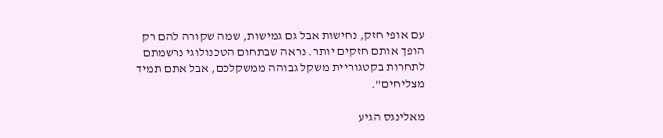עם אופי חזק, נחישות אבל גם גמישות, שמה שקורה להם רק הופך אותם חזקים יותר. נראה שבתחום הטכנולוגי נרשמתם לתחרות בקטגוריית משקל גבוהה ממשקלכם, אבל אתם תמיד מצליחים".

מאלינגס הגיע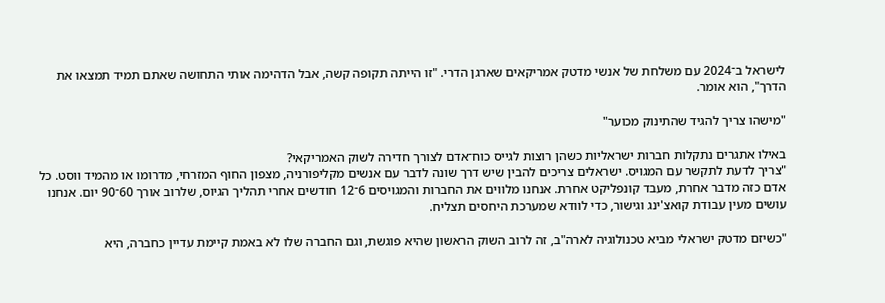לישראל ב־2024 עם משלחת של אנשי מדטק אמריקאים שארגן הדרי. "זו הייתה תקופה קשה, אבל הדהימה אותי התחושה שאתם תמיד תמצאו את הדרך", הוא אומר.

"מישהו צריך להגיד שהתינוק מכוער"

באילו אתגרים נתקלות חברות ישראליות כשהן רוצות לגייס כוח־אדם לצורך חדירה לשוק האמריקאי?
"צריך לדעת לתקשר עם המגויס. ישראלים צריכים להבין שיש דרך שונה לדבר עם אנשים מקליפורניה, מצפון החוף המזרחי, מדרומו או מהמיד ווסט. כל אדם כזה מדבר אחרת, מעבד קונפליקט אחרת. אנחנו מלווים את החברות והמגויסים 6־12 חודשים אחרי תהליך הגיוס, שלרוב אורך 60־90 יום. אנחנו עושים מעין עבודת קואצ'ינג וגישור, כדי לוודא שמערכת היחסים תצליח.

"כשיזם מדטק ישראלי מביא טכנולוגיה לארה"ב, זה לרוב השוק הראשון שהיא פוגשת, וגם החברה שלו לא באמת קיימת עדיין כחברה, היא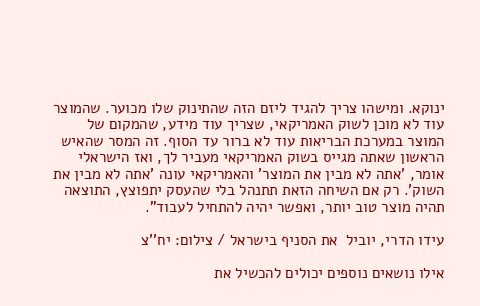ינוקא. ומישהו צריך להגיד ליזם הזה שהתינוק שלו מכוער. שהמוצר עוד לא מוכן לשוק האמריקאי, שצריך עוד מידע, שהמקום של המוצר במערכת הבריאות עוד לא ברור עד הסוף. זה המסר שהאיש הראשון שאתה מגייס בשוק האמריקאי מעביר לך, ואז הישראלי אומר, 'אתה לא מבין את המוצר' והאמריקאי עונה 'אתה לא מבין את השוק'. רק אם השיחה הזאת תתנהל בלי שהעסק יתפוצץ, התוצאה תהיה מוצר טוב יותר, ואפשר יהיה להתחיל לעבוד".

עידו הדרי, יוביל  את הסניף בישראל / צילום: יח''צ

אילו נושאים נוספים יכולים להכשיל את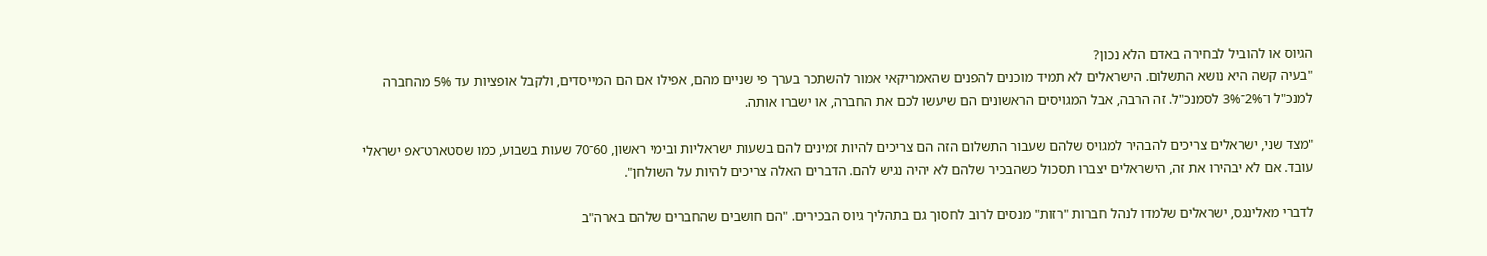הגיוס או להוביל לבחירה באדם הלא נכון?
"בעיה קשה היא נושא התשלום. הישראלים לא תמיד מוכנים להפנים שהאמריקאי אמור להשתכר בערך פי שניים מהם, אפילו אם הם המייסדים, ולקבל אופציות עד 5% מהחברה למנכ"ל ו־2%־3% לסמנכ"ל. זה הרבה, אבל המגויסים הראשונים הם שיעשו לכם את החברה, או ישברו אותה.

"מצד שני, ישראלים צריכים להבהיר למגויס שלהם שעבור התשלום הזה הם צריכים להיות זמינים להם בשעות ישראליות ובימי ראשון, 60־70 שעות בשבוע, כמו שסטארט־אפ ישראלי עובד. אם לא יבהירו את זה, הישראלים יצברו תסכול כשהבכיר שלהם לא יהיה נגיש להם. הדברים האלה צריכים להיות על השולחן".

לדברי מאלינגס, ישראלים שלמדו לנהל חברות "רזות" מנסים לרוב לחסוך גם בתהליך גיוס הבכירים. "הם חושבים שהחברים שלהם בארה"ב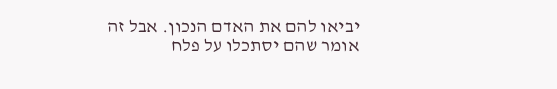יביאו להם את האדם הנכון. אבל זה אומר שהם יסתכלו על פלח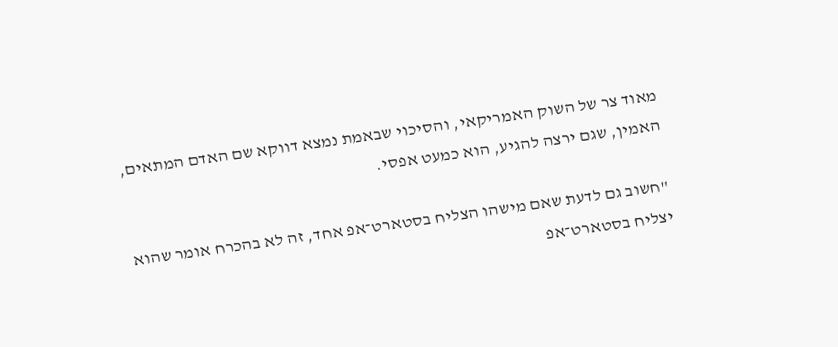מאוד צר של השוק האמריקאי, והסיכוי שבאמת נמצא דווקא שם האדם המתאים, האמין, שגם ירצה להגיע, הוא כמעט אפסי.

"חשוב גם לדעת שאם מישהו הצליח בסטארט־אפ אחד, זה לא בהכרח אומר שהוא יצליח בסטארט־אפ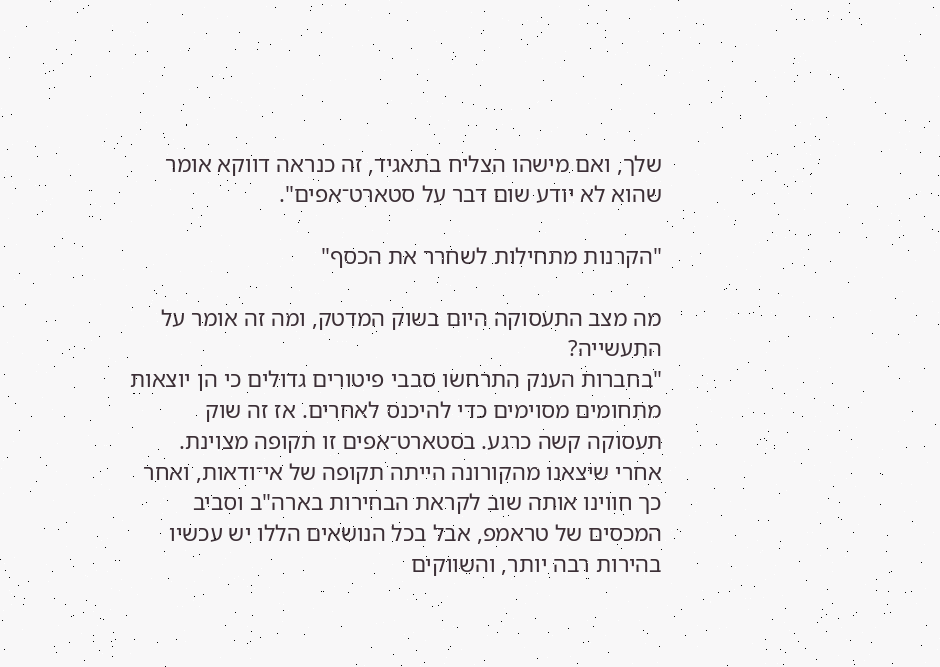שלך, ואם מישהו הצליח בתאגיד, זה כנראה דווקא אומר שהוא לא יודע שום דבר על סטארט־אפים".

"הקרנות מתחילות לשחרר את הכסף"

מה מצב התעסוקה היום בשוק המדטק, ומה זה אומר על התעשייה?
"בחברות הענק התרחשו סבבי פיטורים גדולים כי הן יוצאות מתחומים מסוימים כדי להיכנס לאחרים. אז זה שוק תעסוקה קשה כרגע. בסטארט־אפים זו תקופה מצוינת. אחרי שיצאנו מהקורונה הייתה תקופה של אי־ודאות, ואחר כך חווינו אותה שוב לקראת הבחירות בארה"ב וסביב המכסים של טראמפ, אבל בכל הנושאים הללו יש עכשיו בהירות רבה יותר, והשווקים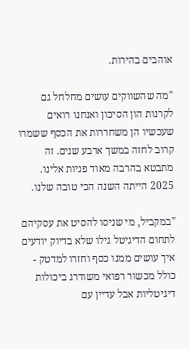אוהבים בהירות.

"מה שהשווקים עושים מחלחל גם לקרנות הון הסיכון ואנחנו רואים שעכשיו הן משחררות את הכסף ששמרו קרוב לחזה במשך ארבע שנים. זה מתבטא בהרבה מאוד פניות אלינו. 2025 הייתה השנה הכי טובה שלנו.

"במקביל, מי שניסו להסיט את עסקיהם לתחום הדיגיטל גילו שלא בדיוק יודעים איך עושים ממנו כסף וחזרו למדטק - כולל מכשור רפואי משודרג ביכולות דיגיטליות אבל עדיין עם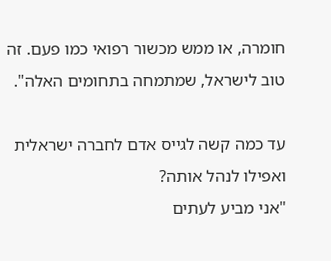חומרה, או ממש מכשור רפואי כמו פעם. זה טוב לישראל, שמתמחה בתחומים האלה".

עד כמה קשה לגייס אדם לחברה ישראלית ואפילו לנהל אותה?
"אני מביע לעתים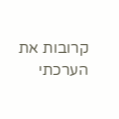קרובות את הערכתי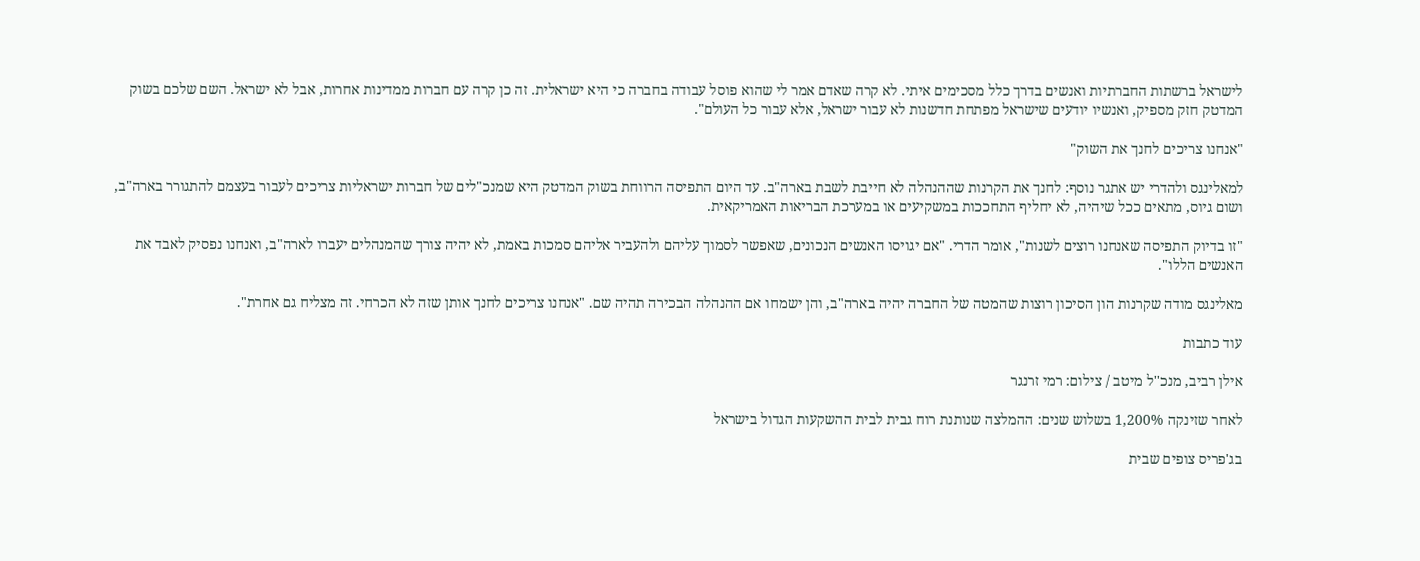לישראל ברשתות החברתיות ואנשים בדרך כלל מסכימים איתי. לא קרה שאדם אמר לי שהוא פוסל עבודה בחברה כי היא ישראלית. זה כן קרה עם חברות ממדינות אחרות, אבל לא ישראל. השם שלכם בשוק המדטק חזק מספיק, ואנשיו יודעים שישראל מפתחת חדשנות לא עבור ישראל, אלא עבור כל העולם".

"אנחנו צריכים לחנך את השוק"

למאלינגס ולהדרי יש אתגר נוסף: לחנך את הקרנות שההנהלה לא חייבת לשבת בארה"ב. עד היום התפיסה הרווחת בשוק המדטק היא שמנכ"לים של חברות ישראליות צריכים לעבור בעצמם להתגורר בארה"ב, ושום גיוס, מתאים ככל שיהיה, לא יחליף התחככות במשקיעים או במערכת הבריאות האמריקאית.

"זו בדיוק התפיסה שאנחנו רוצים לשנות", אומר הדרי. "אם יגויסו האנשים הנכונים, שאפשר לסמוך עליהם ולהעביר אליהם סמכות באמת, לא יהיה צורך שהמנהלים יעברו לארה"ב, ואנחנו נפסיק לאבד את האנשים הללו".

מאלינגס מודה שקרנות הון הסיכון רוצות שהמטה של החברה יהיה בארה"ב, והן ישמחו אם ההנהלה הבכירה תהיה שם. "אנחנו צריכים לחנך אותן שזה לא הכרחי. זה מצליח גם אחרת".

עוד כתבות

אילן רביב, מנכ''ל מיטב / צילום: רמי זרנגר

לאחר שזינקה 1,200% בשלוש שנים: ההמלצה שנותנת רוח גבית לבית ההשקעות הגדול בישראל

בג'פריס צופים שבית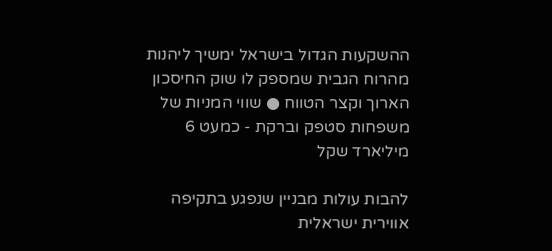ההשקעות הגדול בישראל ימשיך ליהנות מהרוח הגבית שמספק לו שוק החיסכון הארוך וקצר הטווח ● שווי המניות של משפחות סטפק וברקת - כמעט 6 מיליארד שקל

להבות עולות מבניין שנפגע בתקיפה אווירית ישראלית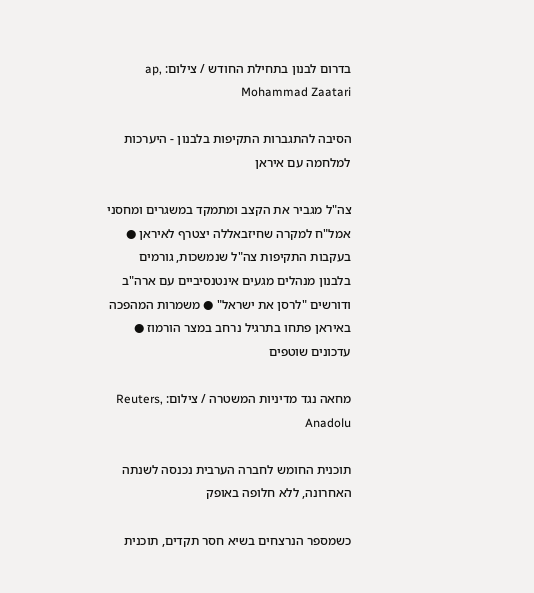בדרום לבנון בתחילת החודש / צילום: ap, Mohammad Zaatari

הסיבה להתגברות התקיפות בלבנון - היערכות למלחמה עם איראן

צה"ל מגביר את הקצב ומתמקד במשגרים ומחסני אמל"ח למקרה שחיזבאללה יצטרף לאיראן ● בעקבות התקיפות צה"ל שנמשכות, גורמים בלבנון מנהלים מגעים אינטנסיביים עם ארה"ב ודורשים "לרסן את ישראל" ● משמרות המהפכה באיראן פתחו בתרגיל נרחב במצר הורמוז ● עדכונים שוטפים

מחאה נגד מדיניות המשטרה / צילום: Reuters, Anadolu

תוכנית החומש לחברה הערבית נכנסה לשנתה האחרונה, ללא חלופה באופק

כשמספר הנרצחים בשיא חסר תקדים, תוכנית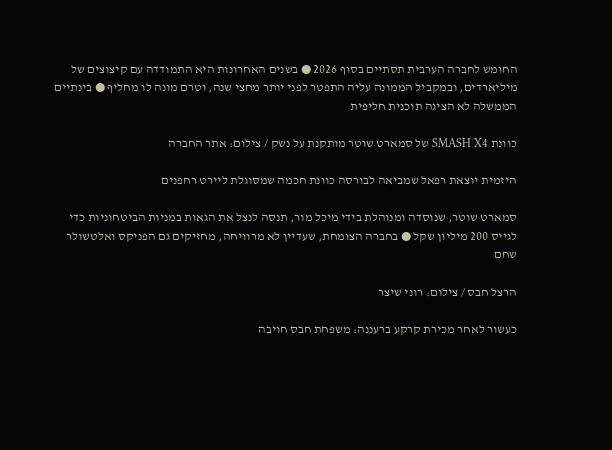החומש לחברה הערבית תסתיים בסוף 2026 ● בשנים האחרונות היא התמודדה עם קיצוצים של מיליארדים, ובמקביל הממונה עליה התפטר לפני יותר מחצי שנה, וטרם מונה לו מחליף ● בינתיים הממשלה לא הציגה תוכנית חליפית

כוונת SMASH X4 של סמארט שוטר מותקנת על נשק / צילום: אתר החברה

היזמית יוצאת רפאל שמביאה לבורסה כוונת חכמה שמסוגלת ליירט רחפנים

סמארט שוטר, שנוסדה ומנוהלת בידי מיכל מור, תנסה לנצל את הגאות במניות הביטחוניות כדי לגייס 200 מיליון שקל ● בחברה הצומחת, שעדיין לא מרוויחה, מחזיקים גם הפניקס ואלטשולר שחם

הרצל חבס / צילום: רוני שיצר

כעשור לאחר מכירת קרקע ברעננה: משפחת חבס חויבה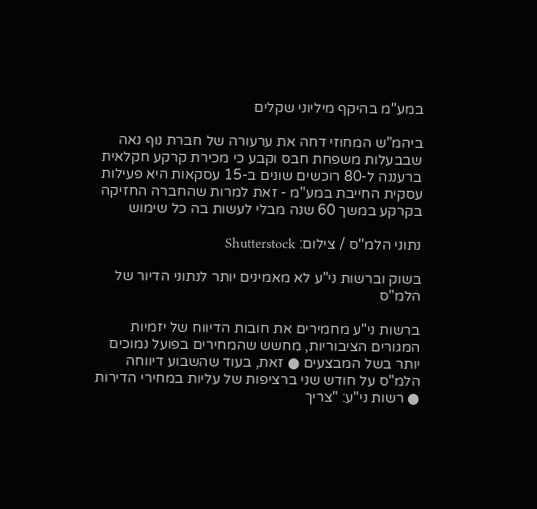במע"מ בהיקף מיליוני שקלים

ביהמ"ש המחוזי דחה את ערעורה של חברת נוף נאה שבבעלות משפחת חבס וקבע כי מכירת קרקע חקלאית ברעננה ל-80 רוכשים שונים ב-15 עסקאות היא פעילות עסקית החייבת במע"מ - זאת למרות שהחברה החזיקה בקרקע במשך 60 שנה מבלי לעשות בה כל שימוש

נתוני הלמ''ס / צילום: Shutterstock

בשוק וברשות ני"ע לא מאמינים יותר לנתוני הדיור של הלמ"ס

ברשות ני"ע מחמירים את חובות הדיווח של יזמיות המגורים הציבוריות, מחשש שהמחירים בפועל נמוכים יותר בשל המבצעים ● זאת, בעוד שהשבוע דיווחה הלמ"ס על חודש שני ברציפות של עליות במחירי הדירות ● רשות ני"ע: "צריך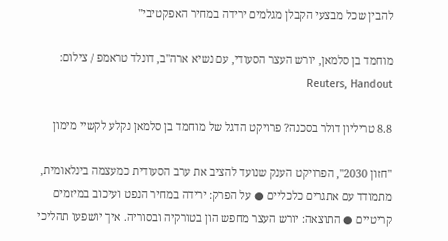להבין שכל מבצעי הקבלן מגלמים ירידה במחיר האפקטיבי"

מוחמד בן סלמאן, יורש העצר הסעודי, עם נשיא ארה''ב, דונלד טראמפ / צילום: Reuters, Handout

8.8 טריליון דולר בסכנה? פרויקט הדגל של מוחמד בן סלמאן נקלע לקשיי מימון

"חזון 2030", הפרויקט הענק שנועד להציב את ערב הסעודית כמעצמה בינלאומית, מתמודד עם אתגרים כלכליים ● על הפרק: ירידה במחיר הנפט ועיכוב במיזמים קריטיים ● התוצאה: יורש העצר מחפש הון בטורקיה ובסוריה. איך יושפעו תהליכי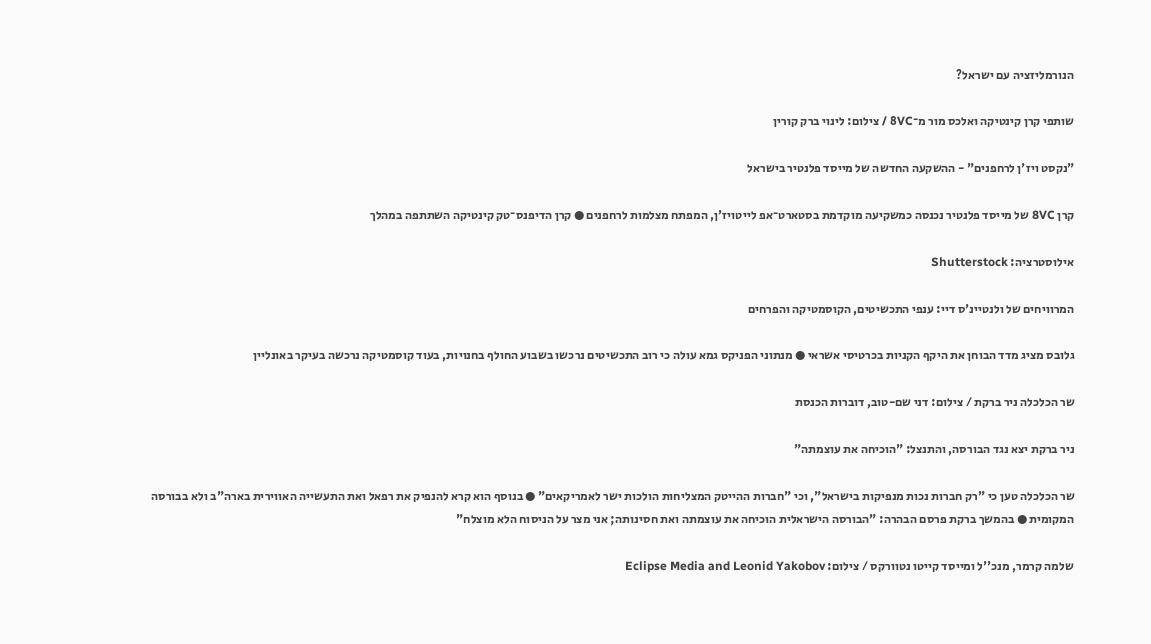הנורמליזציה עם ישראל?

שותפי קרן קינטיקה ואלכס מור מ־8VC / צילום: לינוי ברק קורין

"נקסט ויז'ן לרחפנים" - ההשקעה החדשה של מייסד פלנטיר בישראל

קרן 8VC של מייסד פלנטיר נכנסה כמשקיעה מוקדמת בסטארט־אפ לייטויז'ן, המפתח מצלמות לרחפנים ● קרן הדיפנס־טק קינטיקה השתתפה במהלך

אילוסטרציה: Shutterstock

המרוויחים של ולנטיינ'ס דיי: ענפי התכשיטים, הקוסמטיקה והפרחים

גלובס מציג מדד הבוחן את היקף הקניות בכרטיסי אשראי ● מנתוני הפניקס גמא עולה כי רוב התכשיטים נרכשו בשבוע החולף בחנויות, בעוד קוסמטיקה נרכשה בעיקר באונליין

שר הכלכלה ניר ברקת / צילום: דני שם-טוב, דוברות הכנסת

ניר ברקת יצא נגד הבורסה, והתנצל: "הוכיחה את עוצמתה"

שר הכלכלה טען כי "רק חברות נכות מנפיקות בישראל", וכי "חברות ההייטק המצליחות הולכות ישר לאמריקאים" ● בנוסף הוא קרא להנפיק את רפאל ואת התעשייה האווירית בארה"ב ולא בבורסה המקומית ● בהמשך ברקת פרסם הבהרה: "הבורסה הישראלית הוכיחה את עוצמתה ואת חסינותה; אני מצר על הניסוח הלא מוצלח"

שלמה קרמר, מנכ''ל ומייסד קייטו נטוורקס / צילום: Eclipse Media and Leonid Yakobov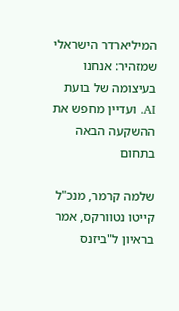המיליארדר הישראלי שמזהיר: אנחנו בעיצומה של בועת AI. ועדיין מחפש את ההשקעה הבאה בתחום

שלמה קרמר, מנכ"ל קייטו נטוורקס, אמר בראיון ל"ביזנס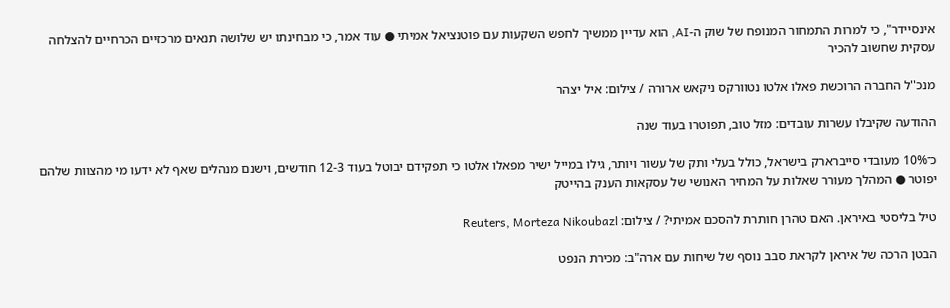אינסיידר", כי למרות התמחור המנופח של שוק ה-AI, הוא עדיין ממשיך לחפש השקעות עם פוטנציאל אמיתי ● עוד אמר, כי מבחינתו יש שלושה תנאים מרכזיים הכרחיים להצלחה עסקית שחשוב להכיר

מנכ''ל החברה הרוכשת פאלו אלטו נטוורקס ניקאש ארורה / צילום: איל יצהר

ההודעה שקיבלו עשרות עובדים: מזל טוב, תפוטרו בעוד שנה

כ־10% מעובדי סייברארק בישראל, כולל בעלי ותק של עשור ויותר, גילו במייל ישיר מפאלו אלטו כי תפקידם יבוטל בעוד 12-3 חודשים, וישנם מנהלים שאף לא ידעו מי מהצוות שלהם יפוטר ● המהלך מעורר שאלות על המחיר האנושי של עסקאות הענק בהייטק

טיל בליסטי באיראן. האם טהרן חותרת להסכם אמיתי? / צילום: Reuters, Morteza Nikoubazl

הבטן הרכה של איראן לקראת סבב נוסף של שיחות עם ארה"ב: מכירת הנפט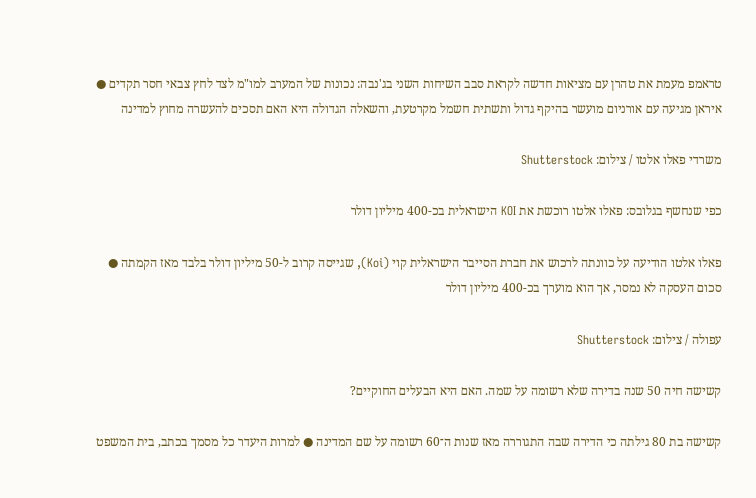טראמפ מעמת את טהרן עם מציאות חדשה לקראת סבב השיחות השני בג'נבה: נכונות של המערב למו"מ לצד לחץ צבאי חסר תקדים ● איראן מגיעה עם אורניום מועשר בהיקף גדול ותשתית חשמל מקרטעת, והשאלה הגדולה היא האם תסכים להעשרה מחוץ למדינה

משרדי פאלו אלטו / צילום: Shutterstock

כפי שנחשף בגלובס: פאלו אלטו רוכשת את KOI הישראלית בכ-400 מיליון דולר

פאלו אלטו הודיעה על כוונתה לרכוש את חברת הסייבר הישראלית קוי (Koi), שגייסה קרוב ל-50 מיליון דולר בלבד מאז הקמתה ● סכום העסקה לא נמסר, אך הוא מוערך בכ-400 מיליון דולר

עפולה / צילום: Shutterstock

קשישה חיה 50 שנה בדירה שלא רשומה על שמה. האם היא הבעלים החוקיים?

קשישה בת 80 גילתה כי הדירה שבה התגוררה מאז שנות ה־60 רשומה על שם המדינה ● למרות היעדר כל מסמך בכתב, בית המשפט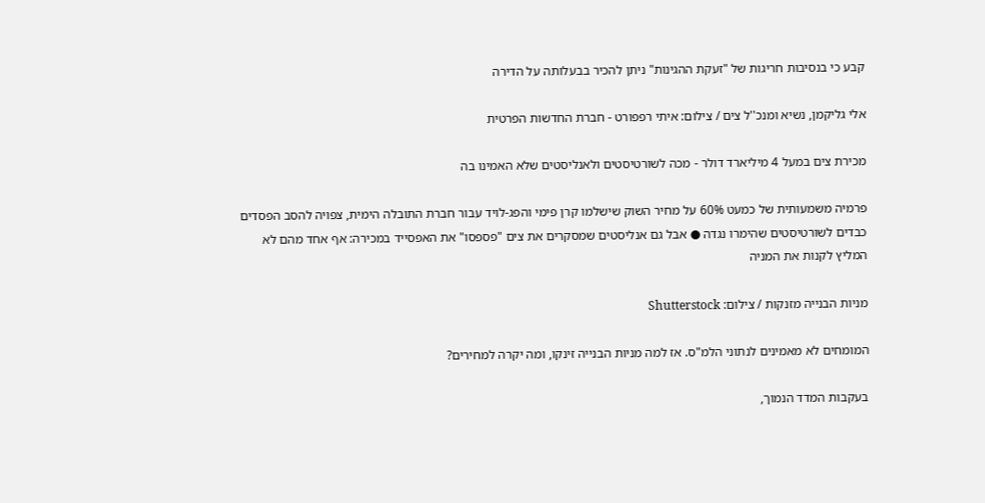קבע כי בנסיבות חריגות של "זעקת ההגינות" ניתן להכיר בבעלותה על הדירה

אלי גליקמן, נשיא ומנכ''ל צים / צילום: איתי רפפורט - חברת החדשות הפרטית

מכירת צים במעל 4 מיליארד דולר - מכה לשורטיסטים ולאנליסטים שלא האמינו בה

פרמיה משמעותית של כמעט 60% על מחיר השוק שישלמו קרן פימי והפג-לויד עבור חברת התובלה הימית, צפויה להסב הפסדים כבדים לשורטיסטים שהימרו נגדה ● אבל גם אנליסטים שמסקרים את צים "פספסו" את האפסייד במכירה: אף אחד מהם לא המליץ לקנות את המניה

מניות הבנייה מזנקות / צילום: Shutterstock

המומחים לא מאמינים לנתוני הלמ"ס. אז למה מניות הבנייה זינקו, ומה יקרה למחירים?

בעקבות המדד הנמוך,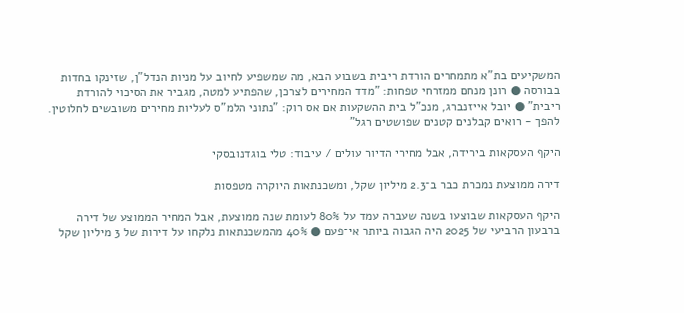המשקיעים בת"א מתמחרים הורדת ריבית בשבוע הבא, מה שמשפיע לחיוב על מניות הנדל"ן, שזינקו בחדות בבורסה ● רונן מנחם ממזרחי טפחות: "מדד המחירים לצרכן, שהפתיע למטה, מגביר את הסיכוי להורדת ריבית" ● יובל אייזנברג, מנכ"ל בית ההשקעות אם אס רוק: "נתוני הלמ"ס לעליות מחירים משובשים לחלוטין. להפך - רואים קבלנים קטנים שפושטים רגל"

היקף העסקאות בירידה, אבל מחירי הדיור עולים / עיבוד: טלי בוגדנובסקי

דירה ממוצעת נמכרת כבר ב־2.3 מיליון שקל, ומשכנתאות היוקרה מטפסות

היקף העסקאות שבוצעו בשנה שעברה עמד על 80% לעומת שנה ממוצעת, אבל המחיר הממוצע של דירה ברבעון הרביעי של 2025 היה הגבוה ביותר אי־פעם ● 40% מהמשכנתאות נלקחו על דירות של 3 מיליון שקל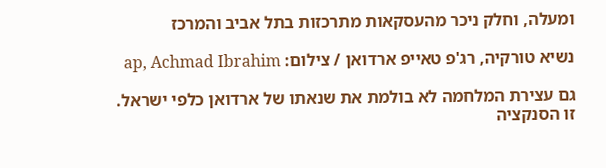ומעלה, וחלק ניכר מהעסקאות מתרכזות בתל אביב והמרכז

נשיא טורקיה, רג'פ טאייפ ארדואן / צילום: ap, Achmad Ibrahim

גם עצירת המלחמה לא בולמת את שנאתו של ארדואן כלפי ישראל. זו הסנקציה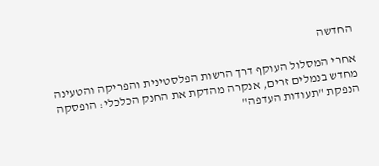החדשה

אחרי המסלול העוקף דרך הרשות הפלסטינית והפריקה והטעינה מחדש בנמלים זרים, אנקרה מהדקת את החנק הכלכלי: הופסקה הנפקת "תעודות העדפה"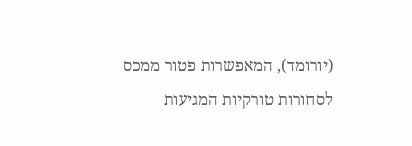(יורומד), המאפשרות פטור ממכס לסחורות טורקיות המגיעות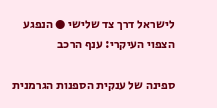לישראל דרך צד שלישי ● הנפגע הצפוי העיקרי: ענף הרכב

ספינה של ענקית הספנות הגרמנית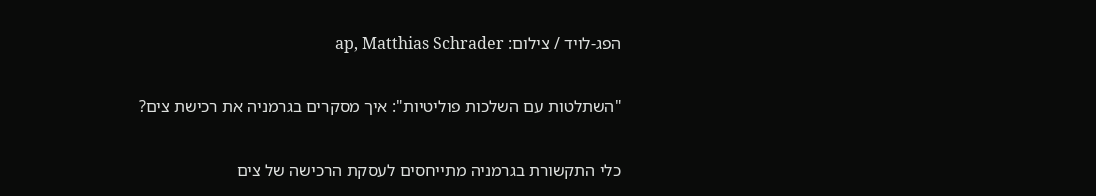הפג-לויד / צילום: ap, Matthias Schrader

"השתלטות עם השלכות פוליטיות": איך מסקרים בגרמניה את רכישת צים?

כלי התקשורת בגרמניה מתייחסים לעסקת הרכישה של צים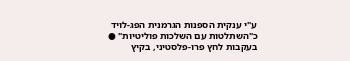ע"י ענקית הספנות הגרמנית הפג-לויד כ"השתלטות עם השלכות פוליטיות" ● בעקבות לחץ פרו-פלסטיני, בקיץ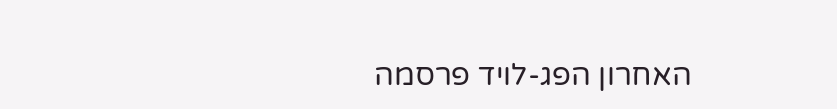האחרון הפג-לויד פרסמה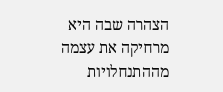הצהרה שבה היא מרחיקה את עצמה מההתנחלויות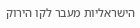הישראליות מעבר לקו הירוק